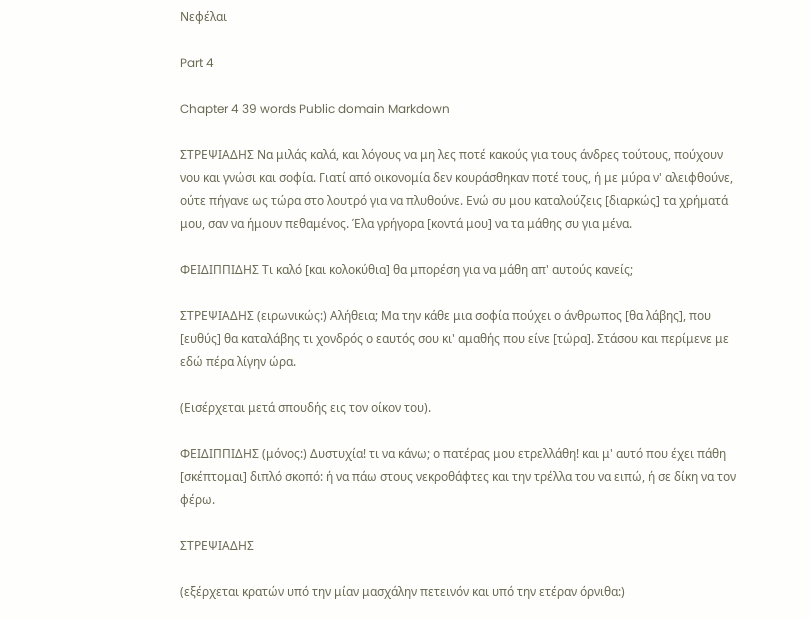Νεφέλαι

Part 4

Chapter 4 39 words Public domain Markdown

ΣΤΡΕΨΙΑΔΗΣ Να μιλάς καλά, και λόγους να μη λες ποτέ κακούς για τους άνδρες τούτους, πούχουν νου και γνώσι και σοφία. Γιατί από οικονομία δεν κουράσθηκαν ποτέ τους, ή με μύρα ν' αλειφθούνε, ούτε πήγανε ως τώρα στο λουτρό για να πλυθούνε. Ενώ συ μου καταλούζεις [διαρκώς] τα χρήματά μου, σαν να ήμουν πεθαμένος. Έλα γρήγορα [κοντά μου] να τα μάθης συ για μένα.

ΦΕΙΔΙΠΠΙΔΗΣ Τι καλό [και κολοκύθια] θα μπορέση για να μάθη απ' αυτούς κανείς;

ΣΤΡΕΨΙΑΔΗΣ (ειρωνικώς:) Αλήθεια; Μα την κάθε μια σοφία πούχει ο άνθρωπος [θα λάβης], που [ευθύς] θα καταλάβης τι χονδρός ο εαυτός σου κι' αμαθής που είνε [τώρα]. Στάσου και περίμενε με εδώ πέρα λίγην ώρα.

(Εισέρχεται μετά σπουδής εις τον οίκον του).

ΦΕΙΔΙΠΠΙΔΗΣ (μόνος:) Δυστυχία! τι να κάνω; ο πατέρας μου ετρελλάθη! και μ' αυτό που έχει πάθη [σκέπτομαι] διπλό σκοπό: ή να πάω στους νεκροθάφτες και την τρέλλα του να ειπώ, ή σε δίκη να τον φέρω.

ΣΤΡΕΨΙΑΔΗΣ

(εξέρχεται κρατών υπό την μίαν μασχάλην πετεινόν και υπό την ετέραν όρνιθα:)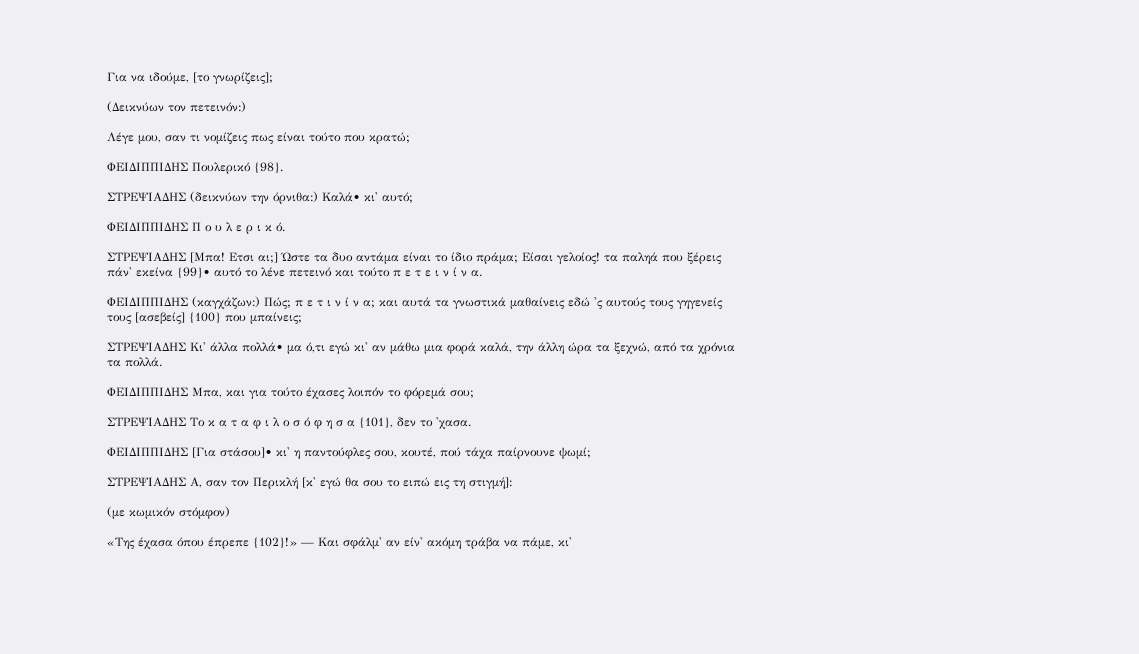Για να ιδούμε, [το γνωρίζεις];

(Δεικνύων τον πετεινόν:)

Λέγε μου, σαν τι νομίζεις πως είναι τούτο που κρατώ;

ΦΕΙΔΙΠΠΙΔΗΣ Πουλερικό {98}.

ΣΤΡΕΨΙΑΔΗΣ (δεικνύων την όρνιθα:) Καλά• κι' αυτό;

ΦΕΙΔΙΠΠΙΔΗΣ Π ο υ λ ε ρ ι κ ό.

ΣΤΡΕΨΙΑΔΗΣ [Μπα! Ετσι αι;] Ώστε τα δυο αντάμα είναι το ίδιο πράμα; Είσαι γελοίος! τα παληά που ξέρεις πάν' εκείνα {99}• αυτό το λένε πετεινό και τούτο π ε τ ε ι ν ί ν α.

ΦΕΙΔΙΠΠΙΔΗΣ (καγχάζων:) Πώς; π ε τ ι ν ί ν α; και αυτά τα γνωστικά μαθαίνεις εδώ 'ς αυτούς τους γηγενείς τους [ασεβείς] {100} που μπαίνεις;

ΣΤΡΕΨΙΑΔΗΣ Κι' άλλα πολλά• μα ό,τι εγώ κι' αν μάθω μια φορά καλά, την άλλη ώρα τα ξεχνώ, από τα χρόνια τα πολλά.

ΦΕΙΔΙΠΠΙΔΗΣ Μπα, και για τούτο έχασες λοιπόν το φόρεμά σου;

ΣΤΡΕΨΙΑΔΗΣ Το κ α τ α φ ι λ ο σ ό φ η σ α {101}, δεν το 'χασα.

ΦΕΙΔΙΠΠΙΔΗΣ [Για στάσου]• κι' η παντούφλες σου, κουτέ, πού τάχα παίρνουνε ψωμί;

ΣΤΡΕΨΙΑΔΗΣ Α, σαν τον Περικλή [κ' εγώ θα σου το ειπώ εις τη στιγμή]:

(με κωμικόν στόμφον)

«Της έχασα όπου έπρεπε {102}!» — Και σφάλμ' αν είν' ακόμη τράβα να πάμε, κι'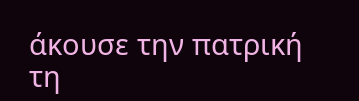άκουσε την πατρική τη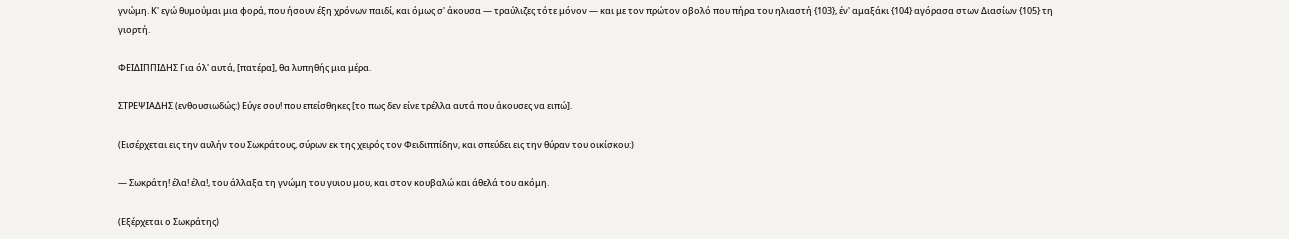γνώμη. Κ' εγώ θυμούμαι μια φορά, που ήσουν έξη χρόνων παιδί, και όμως σ' άκουσα — τραύλιζες τότε μόνον — και με τον πρώτον οβολό που πήρα του ηλιαστή {103}, έν' αμαξάκι {104} αγόρασα στων Διασίων {105} τη γιορτή.

ΦΕΙΔΙΠΠΙΔΗΣ Για όλ' αυτά, [πατέρα], θα λυπηθής μια μέρα.

ΣΤΡΕΨΙΑΔΗΣ (ενθουσιωδώς:) Εύγε σου! που επείσθηκες [το πως δεν είνε τρέλλα αυτά που άκουσες να ειπώ].

(Εισέρχεται εις την αυλήν του Σωκράτους, σύρων εκ της χειρός τον Φειδιππίδην, και σπεύδει εις την θύραν του οικίσκου:)

— Σωκράτη! έλα! έλα!, του άλλαξα τη γνώμη του γυιου μου, και στον κουβαλώ και άθελά του ακόμη.

(Εξέρχεται ο Σωκράτης)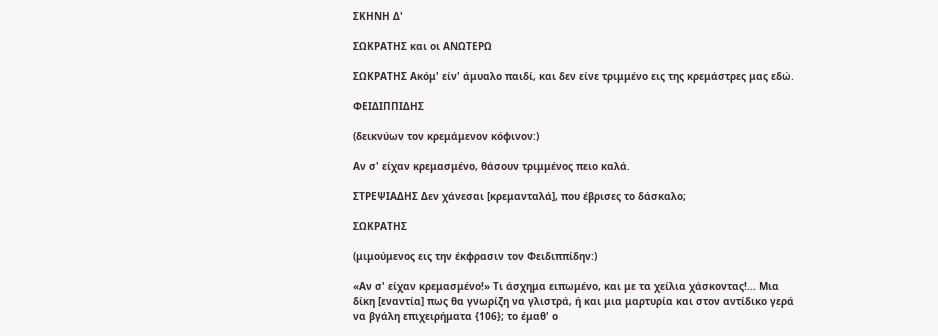ΣΚΗΝΗ Δ'

ΣΩΚΡΑΤΗΣ και οι ΑΝΩΤΕΡΩ

ΣΩΚΡΑΤΗΣ Ακόμ' είν' άμυαλο παιδί, και δεν είνε τριμμένο εις της κρεμάστρες μας εδώ.

ΦΕΙΔΙΠΠΙΔΗΣ

(δεικνύων τον κρεμάμενον κόφινον:)

Αν σ' είχαν κρεμασμένο, θάσουν τριμμένος πειο καλά.

ΣΤΡΕΨΙΑΔΗΣ Δεν χάνεσαι [κρεμανταλά], που έβρισες το δάσκαλο;

ΣΩΚΡΑΤΗΣ

(μιμούμενος εις την έκφρασιν τον Φειδιππίδην:)

«Αν σ' είχαν κρεμασμένο!» Τι άσχημα ειπωμένο, και με τα χείλια χάσκοντας!... Μια δίκη [εναντία] πως θα γνωρίζη να γλιστρά, ή και μια μαρτυρία και στον αντίδικο γερά να βγάλη επιχειρήματα {106}; το έμαθ' ο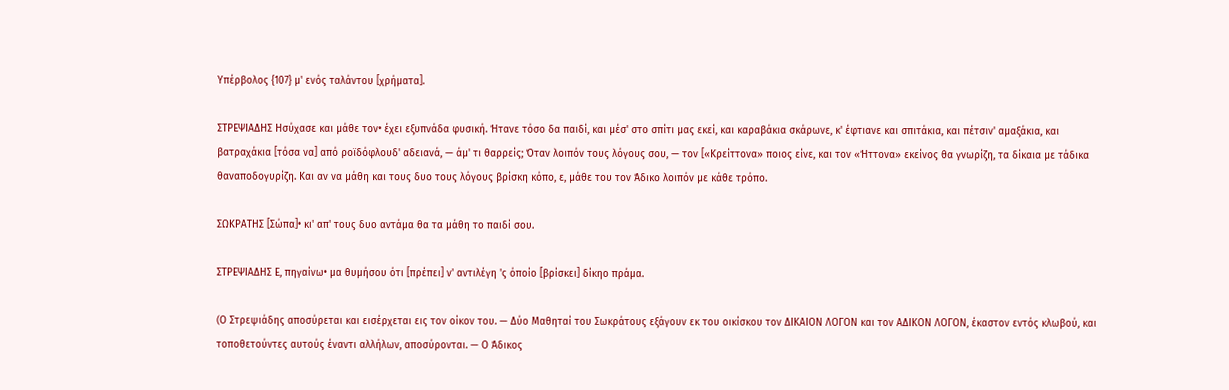Υπέρβολος {107} μ' ενός ταλάντου [χρήματα].

ΣΤΡΕΨΙΑΔΗΣ Ησύχασε και μάθε τον• έχει εξυπνάδα φυσική. Ήτανε τόσο δα παιδί, και μέσ' στο σπίτι μας εκεί, και καραβάκια σκάρωνε, κ' έφτιανε και σπιτάκια, και πέτσιν' αμαξάκια, και βατραχάκια [τόσα να] από ροϊδόφλουδ' αδειανά, — άμ' τι θαρρείς; Όταν λοιπόν τους λόγους σου, — τον [«Κρείττονα» ποιος είνε, και τον «Ήττονα» εκείνος θα γνωρίζη, τα δίκαια με τάδικα θαναποδογυρίζη. Και αν να μάθη και τους δυο τους λόγους βρίσκη κόπο, ε, μάθε του τον Άδικο λοιπόν με κάθε τρόπο.

ΣΩΚΡΑΤΗΣ [Σώπα]• κι' απ' τους δυο αντάμα θα τα μάθη το παιδί σου.

ΣΤΡΕΨΙΑΔΗΣ Ε, πηγαίνω• μα θυμήσου ότι [πρέπει] ν' αντιλέγη 'ς όποίο [βρίσκει] δίκηο πράμα.

(Ο Στρεψιάδης αποσύρεται και εισέρχεται εις τον οίκον του. — Δύο Μαθηταί του Σωκράτους εξάγουν εκ του οικίσκου τον ΔΙΚΑΙΟΝ ΛΟΓΟΝ και τον ΑΔΙΚΟΝ ΛΟΓΟΝ, έκαστον εντός κλωβού, και τοποθετούντες αυτούς έναντι αλλήλων, αποσύρονται. — Ο Άδικος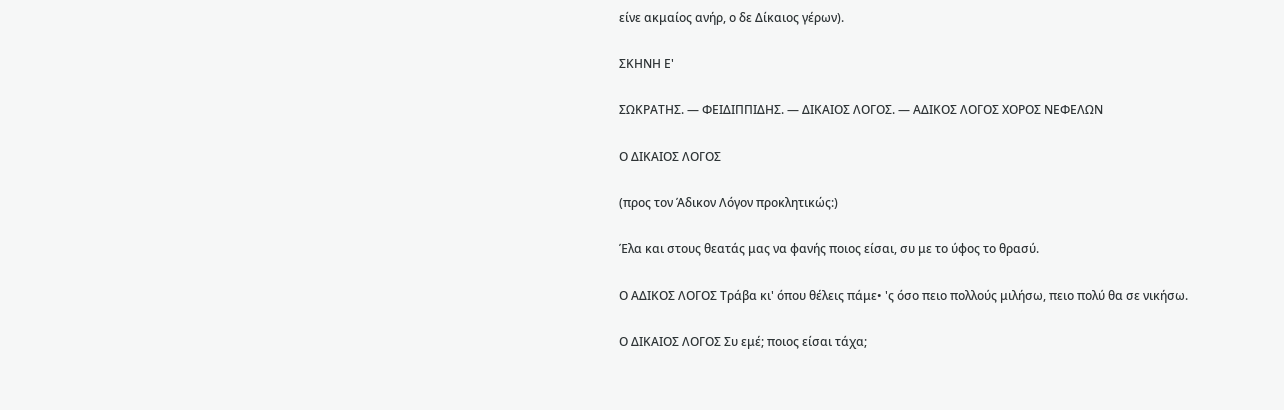είνε ακμαίος ανήρ, ο δε Δίκαιος γέρων).

ΣΚΗΝΗ Ε'

ΣΩΚΡΑΤΗΣ. — ΦΕΙΔΙΠΠΙΔΗΣ. — ΔΙΚΑΙΟΣ ΛΟΓΟΣ. — ΑΔΙΚΟΣ ΛΟΓΟΣ ΧΟΡΟΣ ΝΕΦΕΛΩΝ

Ο ΔΙΚΑΙΟΣ ΛΟΓΟΣ

(προς τον Άδικον Λόγον προκλητικώς:)

Έλα και στους θεατάς μας να φανής ποιος είσαι, συ με το ύφος το θρασύ.

Ο ΑΔΙΚΟΣ ΛΟΓΟΣ Τράβα κι' όπου θέλεις πάμε• 'ς όσο πειο πολλούς μιλήσω, πειο πολύ θα σε νικήσω.

Ο ΔΙΚΑΙΟΣ ΛΟΓΟΣ Συ εμέ; ποιος είσαι τάχα;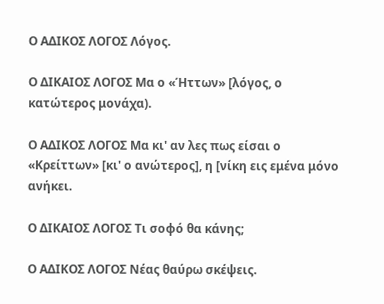Ο ΑΔΙΚΟΣ ΛΟΓΟΣ Λόγος.

Ο ΔΙΚΑΙΟΣ ΛΟΓΟΣ Μα ο «Ήττων» [λόγος, ο κατώτερος μονάχα).

Ο ΑΔΙΚΟΣ ΛΟΓΟΣ Μα κι' αν λες πως είσαι ο «Κρείττων» [κι' ο ανώτερος], η [νίκη εις εμένα μόνο ανήκει.

Ο ΔΙΚΑΙΟΣ ΛΟΓΟΣ Τι σοφό θα κάνης;

Ο ΑΔΙΚΟΣ ΛΟΓΟΣ Νέας θαύρω σκέψεις.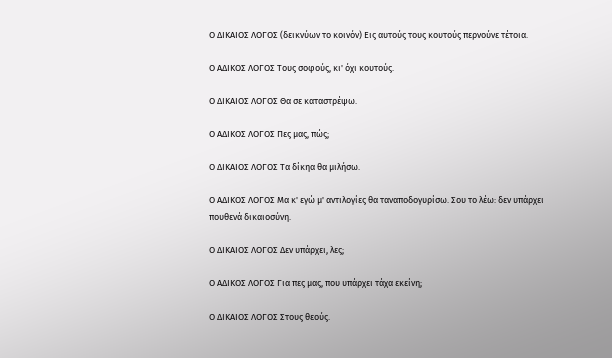Ο ΔΙΚΑΙΟΣ ΛΟΓΟΣ (δεικνύων το κοινόν) Εις αυτούς τους κουτούς περνούνε τέτοια.

Ο ΑΔΙΚΟΣ ΛΟΓΟΣ Τους σοφούς, κι' όχι κουτούς.

Ο ΔΙΚΑΙΟΣ ΛΟΓΟΣ Θα σε καταστρέψω.

Ο ΑΔΙΚΟΣ ΛΟΓΟΣ Πες μας, πώς;

Ο ΔΙΚΑΙΟΣ ΛΟΓΟΣ Τα δίκηα θα μιλήσω.

Ο ΑΔΙΚΟΣ ΛΟΓΟΣ Μα κ' εγώ μ' αντιλογίες θα ταναποδογυρίσω. Σου το λέω: δεν υπάρχει πουθενά δικαιοσύνη.

Ο ΔΙΚΑΙΟΣ ΛΟΓΟΣ Δεν υπάρχει, λες;

Ο ΑΔΙΚΟΣ ΛΟΓΟΣ Για πες μας, που υπάρχει τάχα εκείνη;

Ο ΔΙΚΑΙΟΣ ΛΟΓΟΣ Στους θεούς.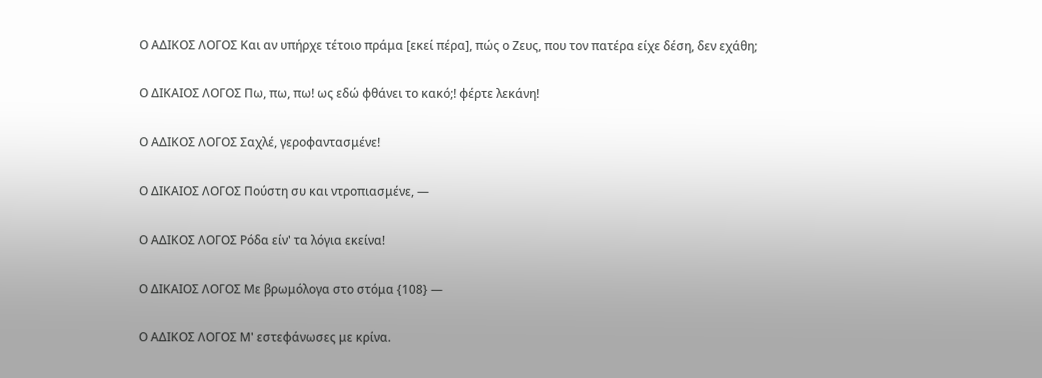Ο ΑΔΙΚΟΣ ΛΟΓΟΣ Και αν υπήρχε τέτοιο πράμα [εκεί πέρα], πώς ο Ζευς, που τον πατέρα είχε δέση, δεν εχάθη;

Ο ΔΙΚΑΙΟΣ ΛΟΓΟΣ Πω, πω, πω! ως εδώ φθάνει το κακό;! φέρτε λεκάνη!

Ο ΑΔΙΚΟΣ ΛΟΓΟΣ Σαχλέ, γεροφαντασμένε!

Ο ΔΙΚΑΙΟΣ ΛΟΓΟΣ Πούστη συ και ντροπιασμένε, —

Ο ΑΔΙΚΟΣ ΛΟΓΟΣ Ρόδα είν' τα λόγια εκείνα!

Ο ΔΙΚΑΙΟΣ ΛΟΓΟΣ Με βρωμόλογα στο στόμα {108} —

Ο ΑΔΙΚΟΣ ΛΟΓΟΣ Μ' εστεφάνωσες με κρίνα.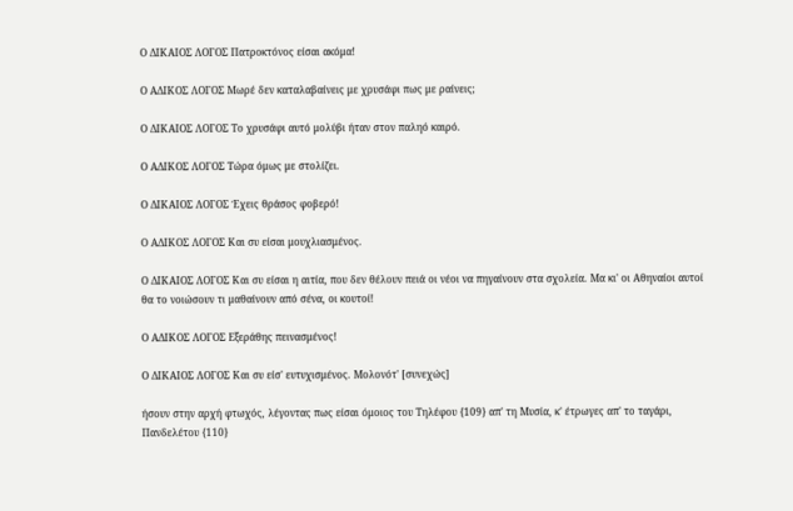Ο ΔΙΚΑΙΟΣ ΛΟΓΟΣ Πατροκτόνος είσαι ακόμα!

Ο ΑΔΙΚΟΣ ΛΟΓΟΣ Μωρέ δεν καταλαβαίνεις με χρυσάφι πως με ραίνεις;

Ο ΔΙΚΑΙΟΣ ΛΟΓΟΣ Το χρυσάφι αυτό μολύβι ήταν στον παληό καιρό.

Ο ΑΔΙΚΟΣ ΛΟΓΟΣ Τώρα όμως με στολίζει.

Ο ΔΙΚΑΙΟΣ ΛΟΓΟΣ Έχεις θράσος φοβερό!

Ο ΑΔΙΚΟΣ ΛΟΓΟΣ Και συ είσαι μουχλιασμένος.

Ο ΔΙΚΑΙΟΣ ΛΟΓΟΣ Και συ είσαι η αιτία, που δεν θέλουν πειά οι νέοι να πηγαίνουν στα σχολεία. Μα κι' οι Αθηναίοι αυτοί θα το νοιώσουν τι μαθαίνουν από σένα, οι κουτοί!

Ο ΑΔΙΚΟΣ ΛΟΓΟΣ Εξεράθης πεινασμένος!

Ο ΔΙΚΑΙΟΣ ΛΟΓΟΣ Και συ είσ' ευτυχισμένος. Μολονότ' [συνεχώς]

ήσουν στην αρχή φτωχός, λέγοντας πως είσαι όμοιος του Τηλέφου {109} απ' τη Μυσία, κ' έτρωγες απ' το ταγάρι, Πανδελέτου {110}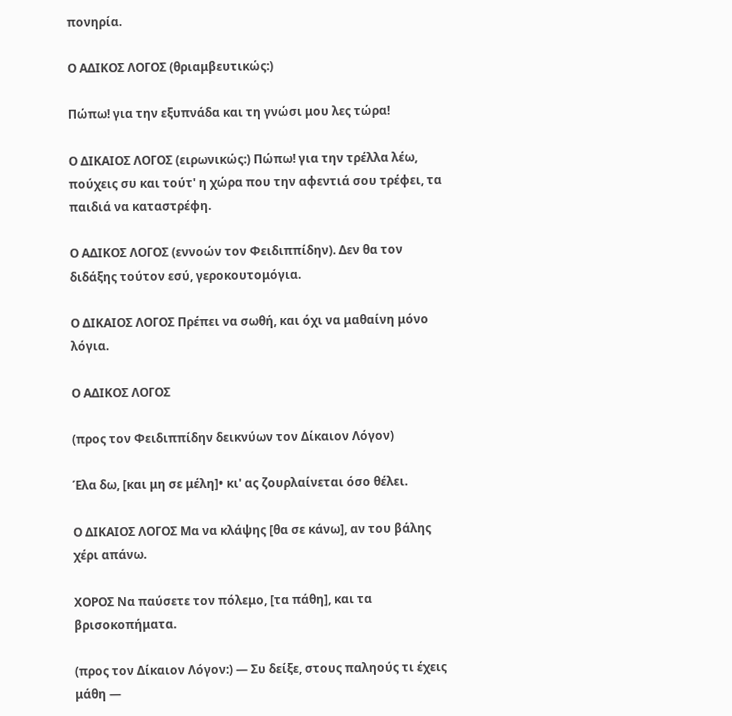πονηρία.

Ο ΑΔΙΚΟΣ ΛΟΓΟΣ (θριαμβευτικώς:)

Πώπω! για την εξυπνάδα και τη γνώσι μου λες τώρα!

Ο ΔΙΚΑΙΟΣ ΛΟΓΟΣ (ειρωνικώς:) Πώπω! για την τρέλλα λέω, πούχεις συ και τούτ' η χώρα που την αφεντιά σου τρέφει, τα παιδιά να καταστρέφη.

Ο ΑΔΙΚΟΣ ΛΟΓΟΣ (εννοών τον Φειδιππίδην). Δεν θα τον διδάξης τούτον εσύ, γεροκουτομόγια.

Ο ΔΙΚΑΙΟΣ ΛΟΓΟΣ Πρέπει να σωθή, και όχι να μαθαίνη μόνο λόγια.

Ο ΑΔΙΚΟΣ ΛΟΓΟΣ

(προς τον Φειδιππίδην δεικνύων τον Δίκαιον Λόγον)

Έλα δω, [και μη σε μέλη]• κι' ας ζουρλαίνεται όσο θέλει.

Ο ΔΙΚΑΙΟΣ ΛΟΓΟΣ Μα να κλάψης [θα σε κάνω], αν του βάλης χέρι απάνω.

ΧΟΡΟΣ Να παύσετε τον πόλεμο, [τα πάθη], και τα βρισοκοπήματα.

(προς τον Δίκαιον Λόγον:) — Συ δείξε, στους παληούς τι έχεις μάθη —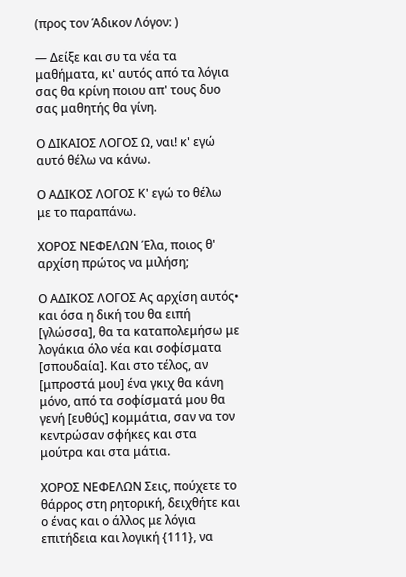(προς τον Άδικον Λόγον: )

— Δείξε και συ τα νέα τα μαθήματα, κι' αυτός από τα λόγια σας θα κρίνη ποιου απ' τους δυο σας μαθητής θα γίνη.

Ο ΔΙΚΑΙΟΣ ΛΟΓΟΣ Ω, ναι! κ' εγώ αυτό θέλω να κάνω.

Ο ΑΔΙΚΟΣ ΛΟΓΟΣ Κ' εγώ το θέλω με το παραπάνω.

ΧΟΡΟΣ ΝΕΦΕΛΩΝ Έλα, ποιος θ' αρχίση πρώτος να μιλήση;

Ο ΑΔΙΚΟΣ ΛΟΓΟΣ Ας αρχίση αυτός• και όσα η δική του θα ειπή [γλώσσα], θα τα καταπολεμήσω με λογάκια όλο νέα και σοφίσματα [σπουδαία]. Και στο τέλος, αν [μπροστά μου] ένα γκιχ θα κάνη μόνο, από τα σοφίσματά μου θα γενή [ευθύς] κομμάτια, σαν να τον κεντρώσαν σφήκες και στα μούτρα και στα μάτια.

ΧΟΡΟΣ ΝΕΦΕΛΩΝ Σεις, πούχετε το θάρρος στη ρητορική, δειχθήτε και ο ένας και ο άλλος με λόγια επιτήδεια και λογική {111}, να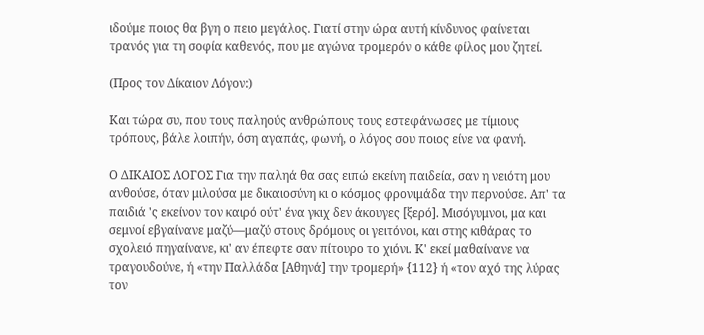ιδούμε ποιος θα βγη ο πειο μεγάλος. Γιατί στην ώρα αυτή κίνδυνος φαίνεται τρανός για τη σοφία καθενός, που με αγώνα τρομερόν ο κάθε φίλος μου ζητεί.

(Προς τον Δίκαιον Λόγον:)

Και τώρα συ, που τους παληούς ανθρώπους τους εστεφάνωσες με τίμιους τρόπους, βάλε λοιπήν, όση αγαπάς, φωνή, ο λόγος σου ποιος είνε να φανή.

Ο ΔΙΚΑΙΟΣ ΛΟΓΟΣ Για την παληά θα σας ειπώ εκείνη παιδεία, σαν η νειότη μου ανθούσε, όταν μιλούσα με δικαιοσύνη κι ο κόσμος φρονιμάδα την περνούσε. Απ' τα παιδιά 'ς εκείνον τον καιρό ούτ' ένα γκιχ δεν άκουγες [ξερό]. Μισόγυμνοι, μα και σεμνοί εβγαίνανε μαζύ—μαζύ στους δρόμους οι γειτόνοι, και στης κιθάρας το σχολειό πηγαίνανε, κι' αν έπεφτε σαν πίτουρο το χιόνι. Κ' εκεί μαθαίνανε να τραγουδούνε, ή «την Παλλάδα [Αθηνά] την τρομερή» {112} ή «τον αχό της λύρας τον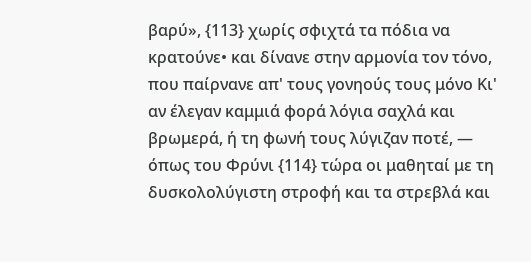βαρύ», {113} χωρίς σφιχτά τα πόδια να κρατούνε• και δίνανε στην αρμονία τον τόνο, που παίρνανε απ' τους γονηούς τους μόνο Κι' αν έλεγαν καμμιά φορά λόγια σαχλά και βρωμερά, ή τη φωνή τους λύγιζαν ποτέ, — όπως του Φρύνι {114} τώρα οι μαθηταί με τη δυσκολολύγιστη στροφή και τα στρεβλά και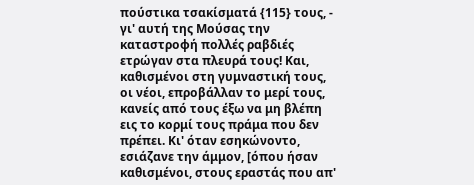πούστικα τσακίσματά {115} τους, - γι' αυτή της Μούσας την καταστροφή πολλές ραβδιές ετρώγαν στα πλευρά τους! Και, καθισμένοι στη γυμναστική τους, οι νέοι, επροβάλλαν το μερί τους, κανείς από τους έξω να μη βλέπη εις το κορμί τους πράμα που δεν πρέπει. Κι' όταν εσηκώνοντο, εσιάζανε την άμμον, [όπου ήσαν καθισμένοι, στους εραστάς που απ'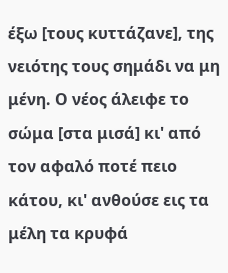έξω [τους κυττάζανε], της νειότης τους σημάδι να μη μένη. Ο νέος άλειφε το σώμα [στα μισά] κι' από τον αφαλό ποτέ πειο κάτου, κι' ανθούσε εις τα μέλη τα κρυφά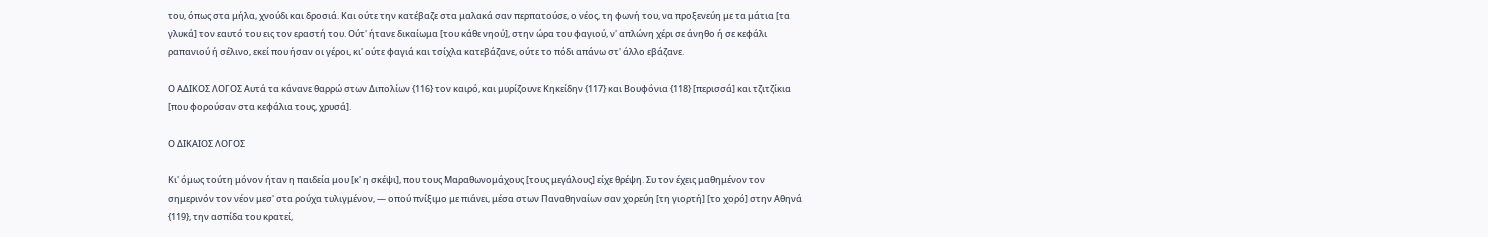του, όπως στα μήλα, χνούδι και δροσιά. Και ούτε την κατέβαζε στα μαλακά σαν περπατούσε, ο νέος, τη φωνή του, να προξενεύη με τα μάτια [τα γλυκά] τον εαυτό του εις τον εραστή του. Ούτ' ήτανε δικαίωμα [του κάθε νηού], στην ώρα του φαγιού, ν' απλώνη χέρι σε άνηθο ή σε κεφάλι ραπανιού ή σέλινο, εκεί που ήσαν οι γέροι, κι' ούτε φαγιά και τσίχλα κατεβάζανε, ούτε το πόδι απάνω στ' άλλο εβάζανε.

Ο ΑΔΙΚΟΣ ΛΟΓΟΣ Αυτά τα κάνανε θαρρώ στων Διπολίων {116} τον καιρό, και μυρίζουνε Κηκείδην {117} και Βουφόνια {118} [περισσά] και τζιτζίκια [που φορούσαν στα κεφάλια τους, χρυσά].

Ο ΔΙΚΑΙΟΣ ΛΟΓΟΣ

Κι' όμως τούτη μόνον ήταν η παιδεία μου [κ' η σκέψι], που τους Μαραθωνομάχους [τους μεγάλους] είχε θρέψη. Συ τον έχεις μαθημένον τον σημερινόν τον νέον μεσ' στα ρούχα τυλιγμένον, — οπού πνίξιμο με πιάνει, μέσα στων Παναθηναίων σαν χορεύη [τη γιορτή] [το χορό] στην Αθηνά {119}, την ασπίδα του κρατεί,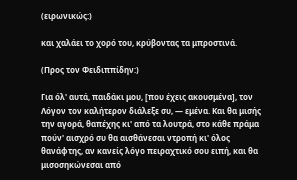(ειρωνικώς:)

και χαλάει το χορό του, κρύβοντας τα μπροστινά.

(Προς τον Φειδιππίδην:)

Για όλ' αυτά, παιδάκι μου, [που έχεις ακουσμένα], τον Λόγον τον καλήτερον διάλεξε συ, — εμένα. Και θα μισής την αγορά, θαπέχης κι' από τα λουτρά, στο κάθε πράμα πούν' αισχρό συ θα αισθάνεσαι ντροπή κι' όλος θανάφτης, αν κανείς λόγο πειραχτικό σου ειπή, και θα μισοσηκώνεσαι από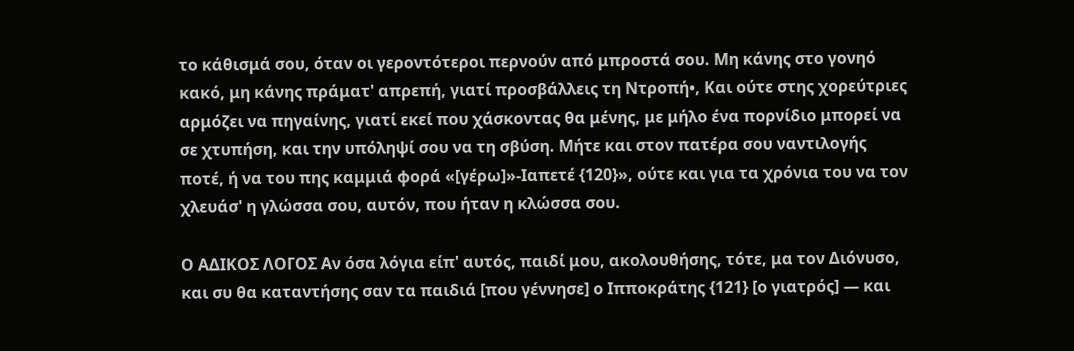το κάθισμά σου, όταν οι γεροντότεροι περνούν από μπροστά σου. Μη κάνης στο γονηό κακό, μη κάνης πράματ' απρεπή, γιατί προσβάλλεις τη Ντροπή•, Και ούτε στης χορεύτριες αρμόζει να πηγαίνης, γιατί εκεί που χάσκοντας θα μένης, με μήλο ένα πορνίδιο μπορεί να σε χτυπήση, και την υπόληψί σου να τη σβύση. Μήτε και στον πατέρα σου ναντιλογής ποτέ, ή να του πης καμμιά φορά «[γέρω]»-Ιαπετέ {120}», ούτε και για τα χρόνια του να τον χλευάσ' η γλώσσα σου, αυτόν, που ήταν η κλώσσα σου.

Ο ΑΔΙΚΟΣ ΛΟΓΟΣ Αν όσα λόγια είπ' αυτός, παιδί μου, ακολουθήσης, τότε, μα τον Διόνυσο, και συ θα καταντήσης σαν τα παιδιά [που γέννησε] ο Ιπποκράτης {121} [ο γιατρός] — και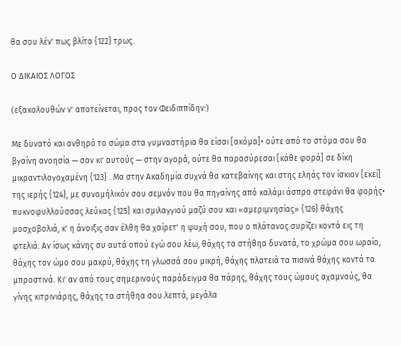θα σου λέν' πως βλίτα {122} τρως.

Ο ΔΙΚΑΙΟΣ ΛΟΓΟΣ

(εξακολουθών ν' αποτείνεται, προς τον Φειδιππίδην:)

Με δυνατό και ανθηρό το σώμα στα γυμναστήρια θα είσαι [ακόμα]• ούτε από το στόμα σου θα βγαίνη ανοησία — σαν κι' αυτούς — στην αγορά, ούτε θα παρασύρεσαι [κάθε φορά] σε δίκη μικραντιλογοχαμένη {123} . Μα στην Ακαδημία συχνά θα κατεβαίνης και στης εληάς τον ίσκιον [εκεί] της ιερής {124}, με συνομήλικόν σου σεμνόν που θα πηγαίνης από καλάμι άσπρο στεφάνι θα φορής• πυκνοφυλλούσσας λεύκας {125} και σμιλαγγιού μαζύ σου και «αμεριμνησίας» {126} θάχης μοσχοβολιά, κ' η άνοιξις σαν έλθη θα χαίρετ' η ψυχή σου, που ο πλάτανος συρίζει κοντά εις τη φτελιά. Αν ίσως κάνης συ αυτά οπού εγώ σου λέω, θάχης τα στήθηα δυνατά, το χρώμα σου ωραίο, θάχης τον ώμο σου μακρύ, θάχης τη γλωσσά σου μικρή, θάχης πλατειά τα πισινά θάχης κοντά τα μπροστινά. Κι' αν από τους σημερινούς παράδειγμα θα πάρης, θάχης τους ώμους αχαμνούς, θα γίνης κιτρινιάρης, θάχης τα στήθηα σου λεπτά, μεγάλα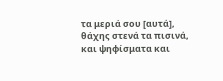τα μεριά σου [αυτά], θάχης στενά τα πισινά, και ψηφίσματα και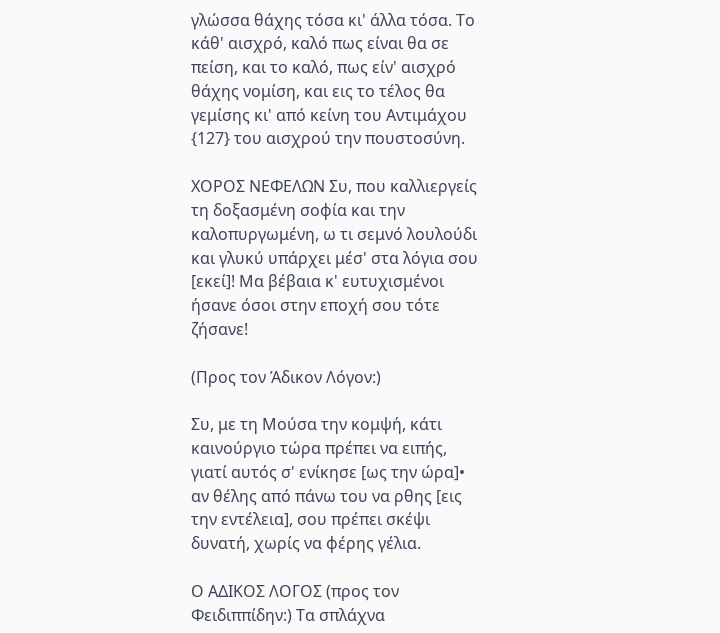γλώσσα θάχης τόσα κι' άλλα τόσα. Το κάθ' αισχρό, καλό πως είναι θα σε πείση, και το καλό, πως είν' αισχρό θάχης νομίση, και εις το τέλος θα γεμίσης κι' από κείνη του Αντιμάχου {127} του αισχρού την πουστοσύνη.

ΧΟΡΟΣ ΝΕΦΕΛΩΝ Συ, που καλλιεργείς τη δοξασμένη σοφία και την καλοπυργωμένη, ω τι σεμνό λουλούδι και γλυκύ υπάρχει μέσ' στα λόγια σου [εκεί]! Μα βέβαια κ' ευτυχισμένοι ήσανε όσοι στην εποχή σου τότε ζήσανε!

(Προς τον Άδικον Λόγον:)

Συ, με τη Μούσα την κομψή, κάτι καινούργιο τώρα πρέπει να ειπής, γιατί αυτός σ' ενίκησε [ως την ώρα]• αν θέλης από πάνω του να ρθης [εις την εντέλεια], σου πρέπει σκέψι δυνατή, χωρίς να φέρης γέλια.

Ο ΑΔΙΚΟΣ ΛΟΓΟΣ (προς τον Φειδιππίδην:) Τα σπλάχνα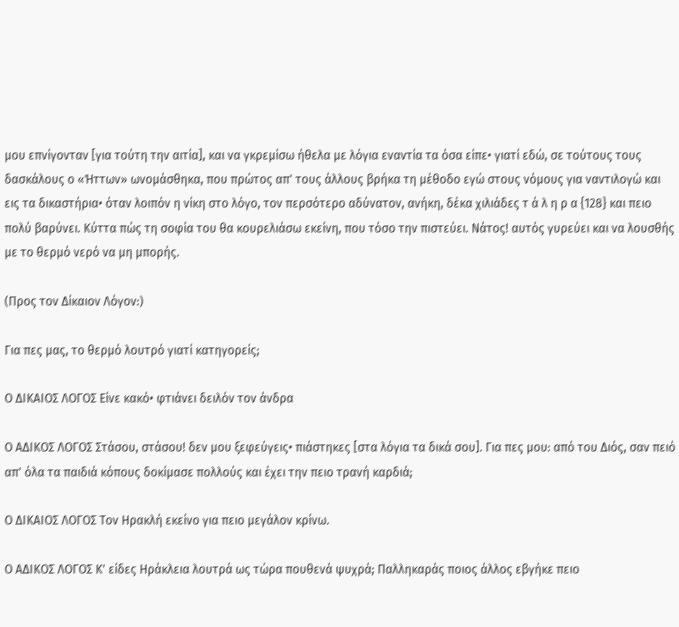μου επνίγονταν [για τούτη την αιτία], και να γκρεμίσω ήθελα με λόγια εναντία τα όσα είπε• γιατί εδώ, σε τούτους τους δασκάλους ο «Ήττων» ωνομάσθηκα, που πρώτος απ' τους άλλους βρήκα τη μέθοδο εγώ στους νόμους για ναντιλογώ και εις τα δικαστήρια• όταν λοιπόν η νίκη στο λόγο, τον περσότερο αδύνατον, ανήκη, δέκα χιλιάδες τ ά λ η ρ α {128} και πειο πολύ βαρύνει. Κύττα πώς τη σοφία του θα κουρελιάσω εκείνη, που τόσο την πιστεύει. Νάτος! αυτός γυρεύει και να λουσθής με το θερμό νερό να μη μπορής.

(Προς τον Δίκαιον Λόγον:)

Για πες μας, το θερμό λουτρό γιατί κατηγορείς;

Ο ΔΙΚΑΙΟΣ ΛΟΓΟΣ Είνε κακό• φτιάνει δειλόν τον άνδρα

Ο ΑΔΙΚΟΣ ΛΟΓΟΣ Στάσου, στάσου! δεν μου ξεφεύγεις• πιάστηκες [στα λόγια τα δικά σου]. Για πες μου: από του Διός, σαν πειό απ' όλα τα παιδιά κόπους δοκίμασε πολλούς και έχει την πειο τρανή καρδιά;

Ο ΔΙΚΑΙΟΣ ΛΟΓΟΣ Τον Ηρακλή εκείνο για πειο μεγάλον κρίνω.

Ο ΑΔΙΚΟΣ ΛΟΓΟΣ Κ' είδες Ηράκλεια λουτρά ως τώρα πουθενά ψυχρά; Παλληκαράς ποιος άλλος εβγήκε πειο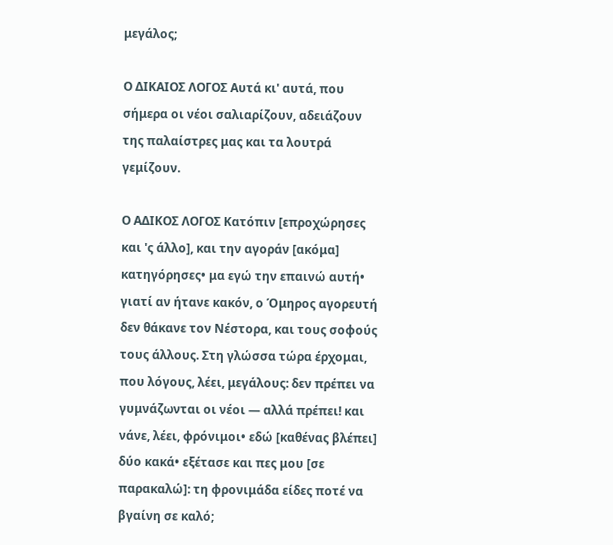μεγάλος;

Ο ΔΙΚΑΙΟΣ ΛΟΓΟΣ Αυτά κι' αυτά, που σήμερα οι νέοι σαλιαρίζουν, αδειάζουν της παλαίστρες μας και τα λουτρά γεμίζουν.

Ο ΑΔΙΚΟΣ ΛΟΓΟΣ Κατόπιν [επροχώρησες και 'ς άλλο], και την αγοράν [ακόμα] κατηγόρησες• μα εγώ την επαινώ αυτή• γιατί αν ήτανε κακόν, ο Όμηρος αγορευτή δεν θάκανε τον Νέστορα, και τους σοφούς τους άλλους. Στη γλώσσα τώρα έρχομαι, που λόγους, λέει, μεγάλους: δεν πρέπει να γυμνάζωνται οι νέοι — αλλά πρέπει! και νάνε, λέει, φρόνιμοι• εδώ [καθένας βλέπει] δύο κακά• εξέτασε και πες μου [σε παρακαλώ]: τη φρονιμάδα είδες ποτέ να βγαίνη σε καλό;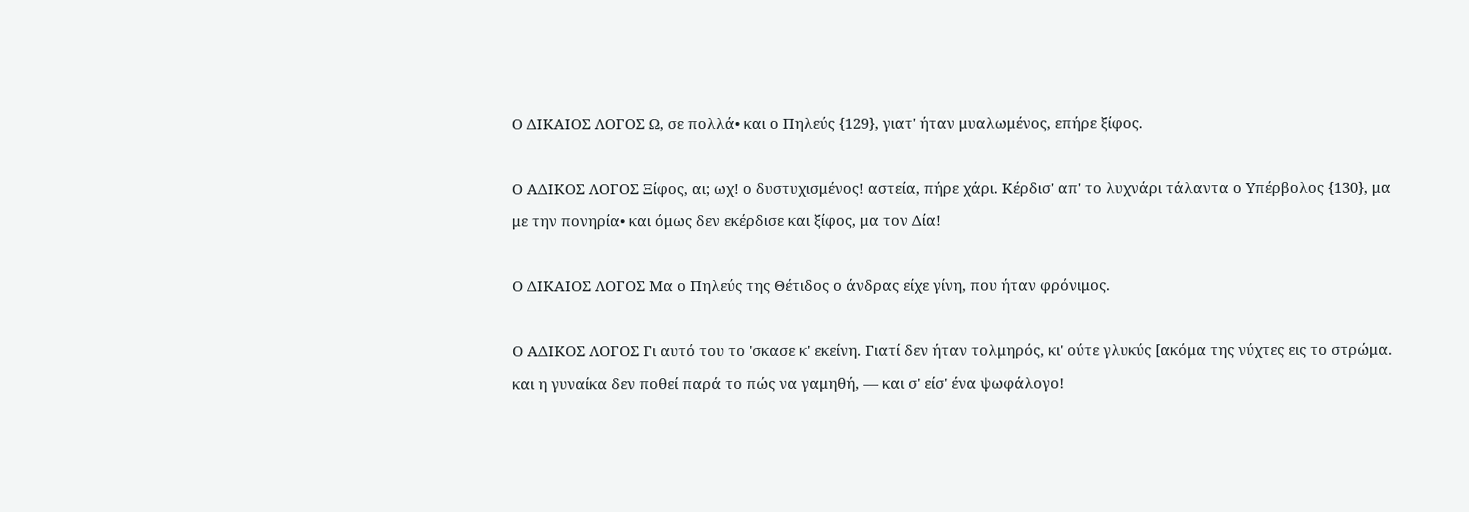Ο ΔΙΚΑΙΟΣ ΛΟΓΟΣ Ω, σε πολλά• και ο Πηλεύς {129}, γιατ' ήταν μυαλωμένος, επήρε ξίφος.

Ο ΑΔΙΚΟΣ ΛΟΓΟΣ Ξίφος, αι; ωχ! ο δυστυχισμένος! αστεία, πήρε χάρι. Κέρδισ' απ' το λυχνάρι τάλαντα ο Υπέρβολος {130}, μα με την πονηρία• και όμως δεν εκέρδισε και ξίφος, μα τον Δία!

Ο ΔΙΚΑΙΟΣ ΛΟΓΟΣ Μα ο Πηλεύς της Θέτιδος ο άνδρας είχε γίνη, που ήταν φρόνιμος.

Ο ΑΔΙΚΟΣ ΛΟΓΟΣ Γι αυτό του το 'σκασε κ' εκείνη. Γιατί δεν ήταν τολμηρός, κι' ούτε γλυκύς [ακόμα της νύχτες εις το στρώμα. και η γυναίκα δεν ποθεί παρά το πώς να γαμηθή, — και σ' είσ' ένα ψωφάλογο!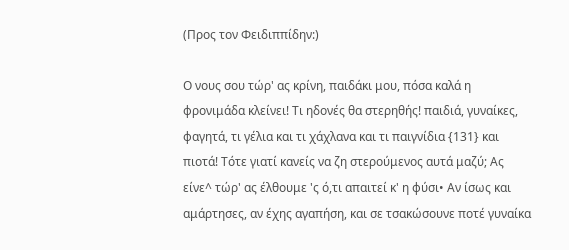(Προς τον Φειδιππίδην:)

Ο νους σου τώρ' ας κρίνη, παιδάκι μου, πόσα καλά η φρονιμάδα κλείνει! Τι ηδονές θα στερηθής! παιδιά, γυναίκες, φαγητά, τι γέλια και τι χάχλανα και τι παιγνίδια {131} και πιοτά! Τότε γιατί κανείς να ζη στερούμενος αυτά μαζύ; Ας είνε^ τώρ' ας έλθουμε 'ς ό,τι απαιτεί κ' η φύσι• Αν ίσως και αμάρτησες, αν έχης αγαπήση, και σε τσακώσουνε ποτέ γυναίκα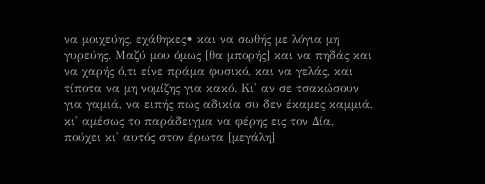να μοιχεύης, εχάθηκες• και να σωθής με λόγια μη γυρεύης. Μαζύ μου όμως [θα μπορής] και να πηδάς και να χαρής ό,τι είνε πράμα φυσικό, και να γελάς, και τίποτα να μη νομίζης για κακό. Κι' αν σε τσακώσουν για γαμιά, να ειπής πως αδικία συ δεν έκαμες καμμιά, κι' αμέσως το παράδειγμα να φέρης εις τον Δία, πούχει κι' αυτός στον έρωτα [μεγάλη]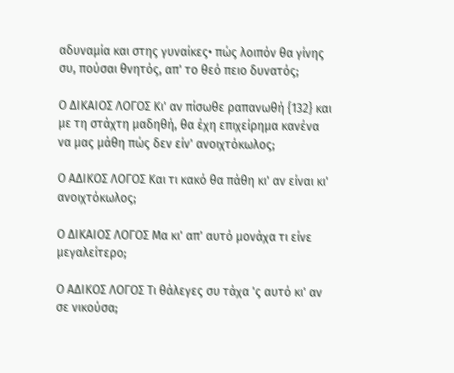αδυναμία και στης γυναίκες• πώς λοιπόν θα γίνης συ, πούσαι θνητός, απ' το θεό πειο δυνατός;

Ο ΔΙΚΑΙΟΣ ΛΟΓΟΣ Κι' αν πίσωθε ραπανωθή {132} και με τη στάχτη μαδηθή, θα έχη επιχείρημα κανένα να μας μάθη πώς δεν είν' ανοιχτόκωλος;

Ο ΑΔΙΚΟΣ ΛΟΓΟΣ Και τι κακό θα πάθη κι' αν είναι κι' ανοιχτόκωλος;

Ο ΔΙΚΑΙΟΣ ΛΟΓΟΣ Μα κι' απ' αυτό μονάχα τι είνε μεγαλείτερο;

Ο ΑΔΙΚΟΣ ΛΟΓΟΣ Τι θάλεγες συ τάχα 'ς αυτό κι' αν σε νικούσα;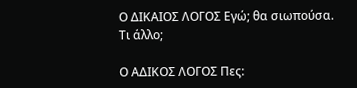Ο ΔΙΚΑΙΟΣ ΛΟΓΟΣ Εγώ; θα σιωπούσα. Τι άλλο;

Ο ΑΔΙΚΟΣ ΛΟΓΟΣ Πες: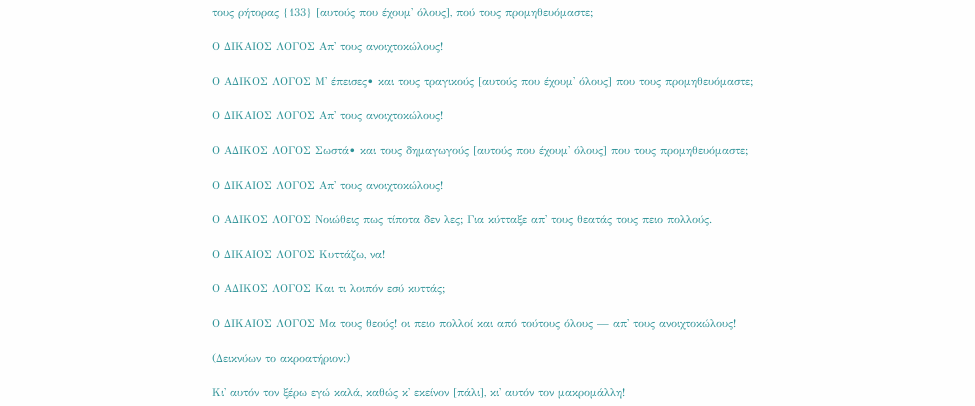τους ρήτορας {133} [αυτούς που έχουμ' όλους], πού τους προμηθευόμαστε;

Ο ΔΙΚΑΙΟΣ ΛΟΓΟΣ Απ' τους ανοιχτοκώλους!

Ο ΑΔΙΚΟΣ ΛΟΓΟΣ Μ' έπεισες• και τους τραγικούς [αυτούς που έχουμ' όλους] που τους προμηθευόμαστε;

Ο ΔΙΚΑΙΟΣ ΛΟΓΟΣ Απ' τους ανοιχτοκώλους!

Ο ΑΔΙΚΟΣ ΛΟΓΟΣ Σωστά• και τους δημαγωγούς [αυτούς που έχουμ' όλους] που τους προμηθευόμαστε;

Ο ΔΙΚΑΙΟΣ ΛΟΓΟΣ Απ' τους ανοιχτοκώλους!

Ο ΑΔΙΚΟΣ ΛΟΓΟΣ Νοιώθεις πως τίποτα δεν λες; Για κύτταξε απ' τους θεατάς τους πειο πολλούς.

Ο ΔΙΚΑΙΟΣ ΛΟΓΟΣ Κυττάζω, να!

Ο ΑΔΙΚΟΣ ΛΟΓΟΣ Και τι λοιπόν εσύ κυττάς;

Ο ΔΙΚΑΙΟΣ ΛΟΓΟΣ Μα τους θεούς! οι πειο πολλοί και από τούτους όλους — απ' τους ανοιχτοκώλους!

(Δεικνύων το ακροατήριον:)

Κι' αυτόν τον ξέρω εγώ καλά, καθώς κ' εκείνον [πάλι], κι' αυτόν τον μακρομάλλη!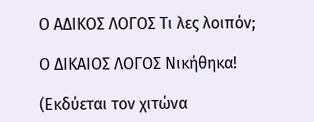Ο ΑΔΙΚΟΣ ΛΟΓΟΣ Τι λες λοιπόν;

Ο ΔΙΚΑΙΟΣ ΛΟΓΟΣ Νικήθηκα!

(Εκδύεται τον χιτώνα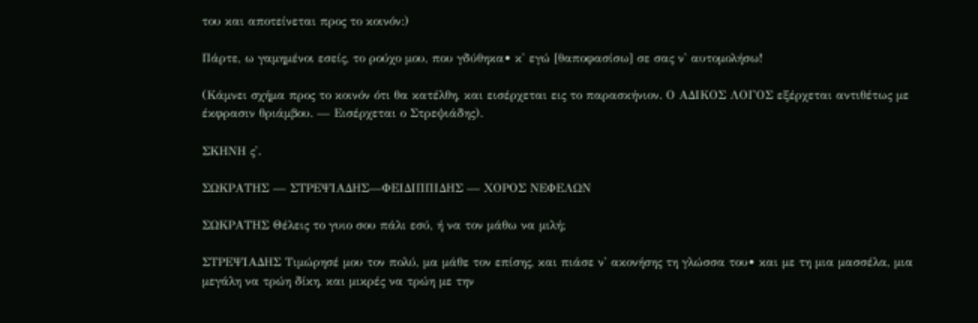του και αποτείνεται προς το κοινόν:)

Πάρτε, ω γαμημένοι εσείς, το ρούχο μου, που γδύθηκα• κ' εγώ [θαποφασίσω] σε σας ν' αυτομολήσω!

(Κάμνει σχήμα προς το κοινόν ότι θα κατέλθη, και εισέρχεται εις το παρασκήνιον. Ο ΑΔΙΚΟΣ ΛΟΓΟΣ εξέρχεται αντιθέτως με έκφρασιν θριάμβου. — Εισέρχεται ο Στρεψιάδης).

ΣΚΗΝΗ ς'.

ΣΩΚΡΑΤΗΣ — ΣΤΡΕΨΙΑΔΗΣ—ΦΕΙΔΙΠΠΙΔΗΣ — ΧΟΡΟΣ ΝΕΦΕΛΩΝ

ΣΩΚΡΑΤΗΣ Θέλεις το γυιο σου πάλι εσύ, ή να τον μάθω να μιλή;

ΣΤΡΕΨΙΑΔΗΣ Τιμώρησέ μου τον πολύ, μα μάθε τον επίσης, και πιάσε ν' ακονήσης τη γλώσσα του• και με τη μια μασσέλα, μια μεγάλη να τρώη δίκη, και μικρές να τρώη με την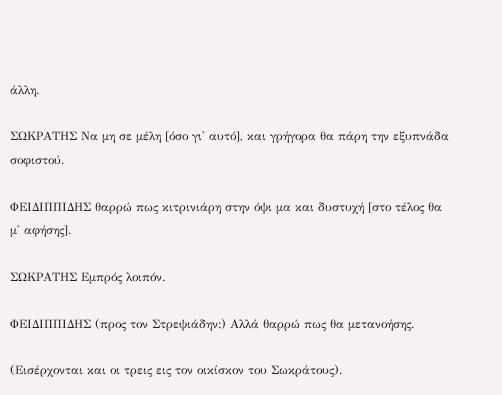άλλη.

ΣΩΚΡΑΤΗΣ Να μη σε μέλη [όσο γι' αυτό], και γρήγορα θα πάρη την εξυπνάδα σοφιστού.

ΦΕΙΔΙΠΠΙΔΗΣ θαρρώ πως κιτρινιάρη στην όψι μα και δυστυχή [στο τέλος θα μ' αφήσης].

ΣΩΚΡΑΤΗΣ Εμπρός λοιπόν.

ΦΕΙΔΙΠΠΙΔΗΣ (προς τον Στρεψιάδην:) Αλλά θαρρώ πως θα μετανοήσης.

(Εισέρχονται και οι τρεις εις τον οικίσκον του Σωκράτους).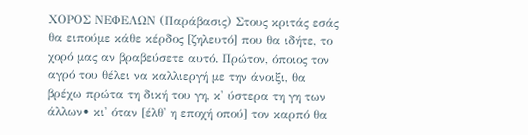ΧΟΡΟΣ ΝΕΦΕΛΩΝ (Παράβασις) Στους κριτάς εσάς θα ειπούμε κάθε κέρδος [ζηλευτό] που θα ιδήτε, το χορό μας αν βραβεύσετε αυτό. Πρώτον, όποιος τον αγρό του θέλει να καλλιεργή με την άνοιξι, θα βρέχω πρώτα τη δική του γη, κ' ύστερα τη γη των άλλων• κι' όταν [έλθ' η εποχή οπού] τον καρπό θα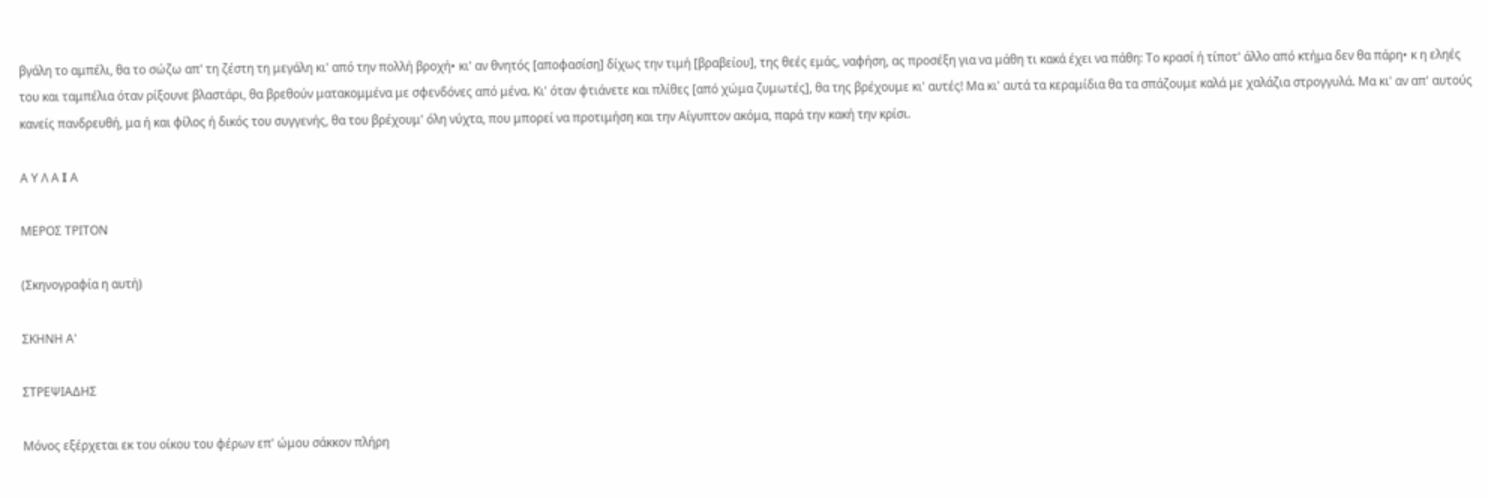βγάλη το αμπέλι, θα το σώζω απ' τη ζέστη τη μεγάλη κι' από την πολλή βροχή• κι' αν θνητός [αποφασίση] δίχως την τιμή [βραβείου], της θεές εμάς, ναφήση, ας προσέξη για να μάθη τι κακά έχει να πάθη: Το κρασί ή τίποτ' άλλο από κτήμα δεν θα πάρη• κ η εληές του και ταμπέλια όταν ρίξουνε βλαστάρι, θα βρεθούν ματακομμένα με σφενδόνες από μένα. Κι' όταν φτιάνετε και πλίθες [από χώμα ζυμωτές], θα της βρέχουμε κι' αυτές! Μα κι' αυτά τα κεραμίδια θα τα σπάζουμε καλά με χαλάζια στρογγυλά. Μα κι' αν απ' αυτούς κανείς πανδρευθή, μα ή και φίλος ή δικός του συγγενής, θα του βρέχουμ' όλη νύχτα, που μπορεί να προτιμήση και την Αίγυπτον ακόμα, παρά την κακή την κρίσι.

Α Υ Λ Α I Α

ΜΕΡΟΣ ΤΡΙΤΟΝ

(Σκηνογραφία η αυτή)

ΣΚΗΝΗ Α'

ΣΤΡΕΨΙΑΔΗΣ

Μόνος εξέρχεται εκ του οίκου του φέρων επ' ώμου σάκκον πλήρη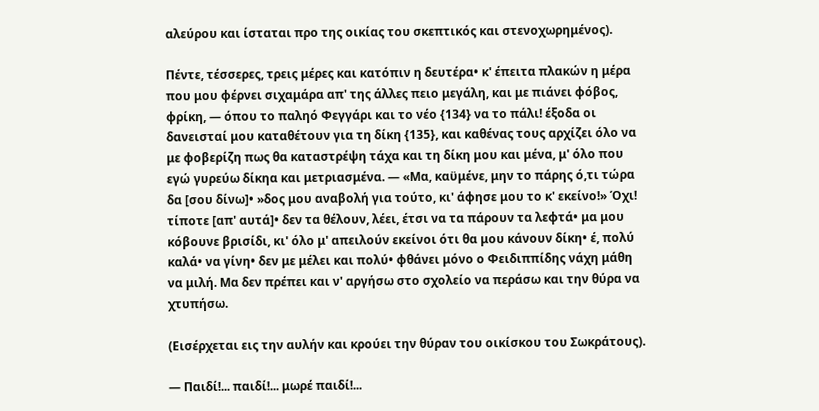αλεύρου και ίσταται προ της οικίας του σκεπτικός και στενοχωρημένος).

Πέντε, τέσσερες, τρεις μέρες και κατόπιν η δευτέρα• κ' έπειτα πλακών η μέρα που μου φέρνει σιχαμάρα απ' της άλλες πειο μεγάλη, και με πιάνει φόβος, φρίκη, — όπου το παληό Φεγγάρι και το νέο {134} να το πάλι! έξοδα οι δανεισταί μου καταθέτουν για τη δίκη {135}, και καθένας τους αρχίζει όλο να με φοβερίζη πως θα καταστρέψη τάχα και τη δίκη μου και μένα, μ' όλο που εγώ γυρεύω δίκηα και μετριασμένα. — «Μα, καϋμένε, μην το πάρης ό,τι τώρα δα [σου δίνω]• »δος μου αναβολή για τούτο, κι' άφησε μου το κ' εκείνο!» Όχι! τίποτε [απ' αυτά]• δεν τα θέλουν, λέει, έτσι να τα πάρουν τα λεφτά• μα μου κόβουνε βρισίδι, κι' όλο μ' απειλούν εκείνοι ότι θα μου κάνουν δίκη• έ, πολύ καλά• να γίνη• δεν με μέλει και πολύ• φθάνει μόνο ο Φειδιππίδης νάχη μάθη να μιλή. Μα δεν πρέπει και ν' αργήσω στο σχολείο να περάσω και την θύρα να χτυπήσω.

(Εισέρχεται εις την αυλήν και κρούει την θύραν του οικίσκου του Σωκράτους).

— Παιδί!... παιδί!... μωρέ παιδί!...